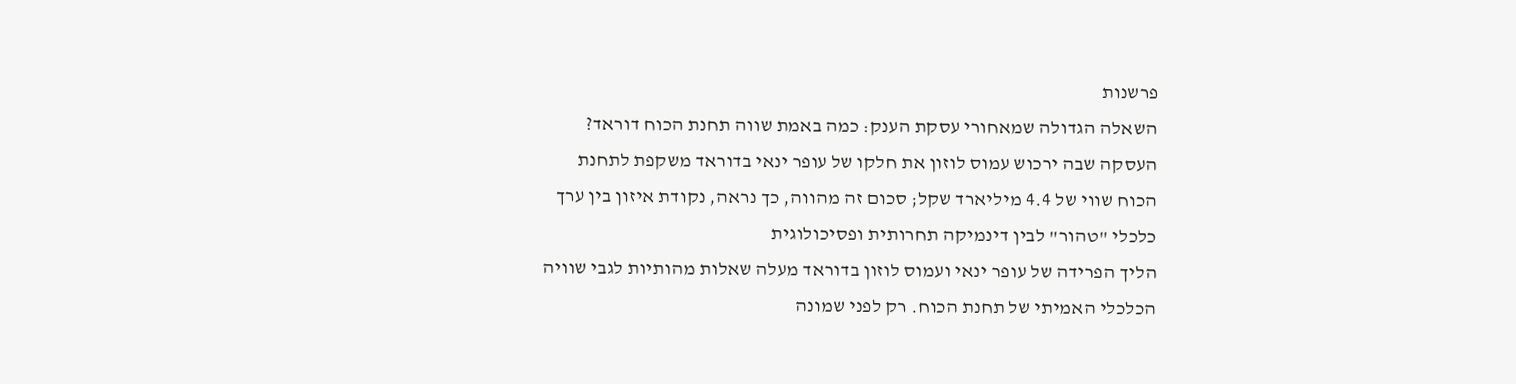פרשנות
השאלה הגדולה שמאחורי עסקת הענק: כמה באמת שווה תחנת הכוח דוראד?
העסקה שבה ירכוש עמוס לוזון את חלקו של עופר ינאי בדוראד משקפת לתחנת הכוח שווי של 4.4 מיליארד שקל; סכום זה מהווה, כך נראה, נקודת איזון בין ערך כלכלי "טהור" לבין דינמיקה תחרותית ופסיכולוגית
הליך הפרידה של עופר ינאי ועמוס לוזון בדוראד מעלה שאלות מהותיות לגבי שוויה הכלכלי האמיתי של תחנת הכוח. רק לפני שמונה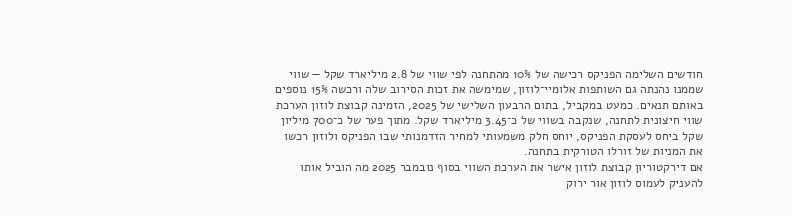חודשים השלימה הפניקס רכישה של 10% מהתחנה לפי שווי של 2.8 מיליארד שקל — שווי שממנו נהנתה גם השותפות אלומיי־לוזון, שמימשה את זכות הסירוב שלה ורכשה 15% נוספים באותם תנאים. כמעט במקביל, בתום הרבעון השלישי של 2025, הזמינה קבוצת לוזון הערכת שווי חיצונית לתחנה, שנקבה בשווי של כ־3.45 מיליארד שקל. מתוך פער של כ־700 מיליון שקל ביחס לעסקת הפניקס, יוחס חלק משמעותי למחיר הזדמנותי שבו הפניקס ולוזון רכשו את המניות של זורלו הטורקית בתחנה.
אם דירקטוריון קבוצת לוזון אישר את הערכת השווי בסוף נובמבר 2025 מה הוביל אותו להעניק לעמוס לוזון אור ירוק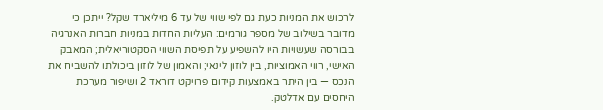לרכוש את המניות כעת גם לפי שווי של עד 6 מיליארד שקל? ייתכן כי מדובר בשילוב של מספר גורמים: העליות החדות במניות חברות האנרגיה בבורסה שעשויות היו להשפיע על תפיסת השווי הסקטוריאלית; המאבק האישי, רווי האמוציות, בין לוזון לינאי; והאמון של לוזון ביכולתו להשביח את הנכס — בין היתר באמצעות קידום פרויקט דוראד 2 ושיפור מערכת היחסים עם אדלטק.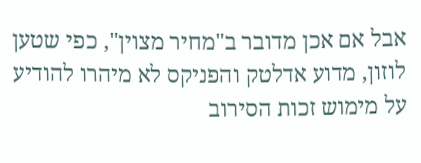אבל אם אכן מדובר ב"מחיר מצוין", כפי שטען לוזון, מדוע אדלטק והפניקס לא מיהרו להודיע על מימוש זכות הסירוב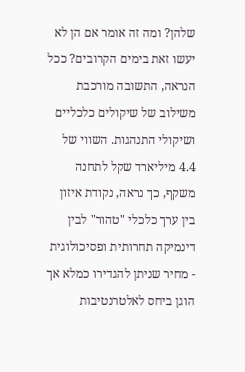שלהן? ומה זה אומר אם הן לא יעשו זאת בימים הקרובים? ככל הנראה, התשובה מורכבת משילוב של שיקולים כלכליים ושיקולי התנהגות. השווי של 4.4 מיליארד שקל לתחנה משקף, כך נראה, נקודת איזון בין ערך כלכלי "טהור" לבין דינמיקה תחרותית ופסיכולוגית - מחיר שניתן להגדירו כמלא אך הוגן ביחס לאלטרנטיבות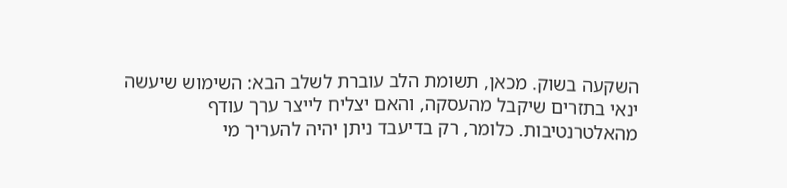השקעה בשוק. מכאן, תשומת הלב עוברת לשלב הבא: השימוש שיעשה ינאי בתזרים שיקבל מהעסקה, והאם יצליח לייצר ערך עודף מהאלטרנטיבות. כלומר, רק בדיעבד ניתן יהיה להעריך מי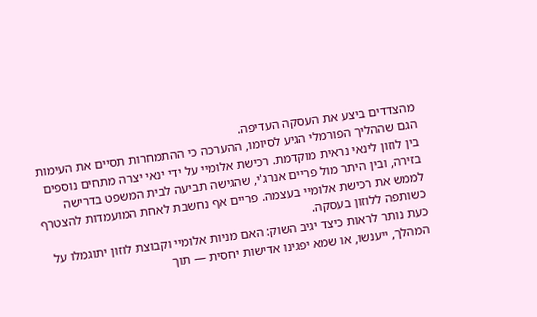מהצדדים ביצע את העסקה העדיפה.
הגם שההליך הפורמלי הגיע לסיומו, ההערכה כי ההתמחרות תסיים את העימות בין לוזון לינאי נראית מוקדמת. רכישת אלומיי על ידי ינאי יצרה מתחים נוספים בזירה, ובין היתר מול פריים אנרג'י, שהגישה תביעה לבית המשפט בדרישה לממש את רכישת אלומיי בעצמה. פריים אף נחשבת לאחת המועמדות להצטרף כשותפה ללוזון בעסקה.
כעת נותר לראות כיצד יגיב השוק: האם מניות אלומיי וקבוצת לוזון יתוגמלו על המהלך, ייענשו, או שמא יפגינו אדישות יחסית — תוך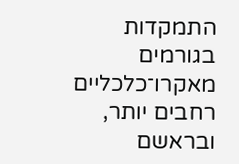התמקדות בגורמים מאקרו־כלכליים רחבים יותר, ובראשם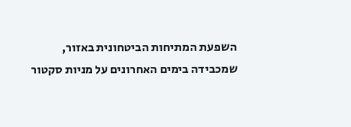השפעת המתיחות הביטחונית באזור, שמכבידה בימים האחרונים על מניות סקטור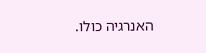האנרגיה כולו.